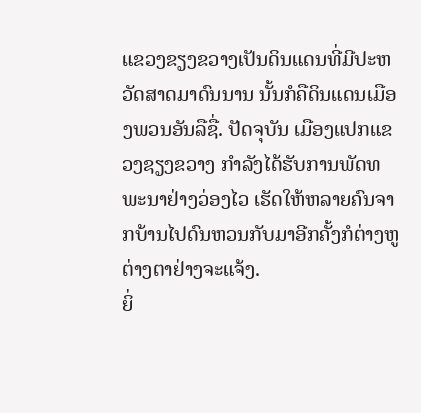ແຂວງຂຽງຂວາງເປັນດິນແດນທີ່ມີປະຫວັດສາດມາດົນນານ ນັ້ນກໍຄືດິນແດນເມືອງພວນອັນລືຊື່. ປັດຈຸບັນ ເມືອງແປກແຂວງຊຽງຂວາງ ກຳລັງໄດ້ຮັບການພັດທພະນາຢ່າງວ່ອງໄວ ເຮັດໃຫ້ຫລາຍຄົນຈາກບ້ານໄປດົນຫວນກັບມາອີກຄັ້ງກໍຕ່າງຫູຕ່າງຕາຢ່າງຈະແຈ້ງ.
ຍິ່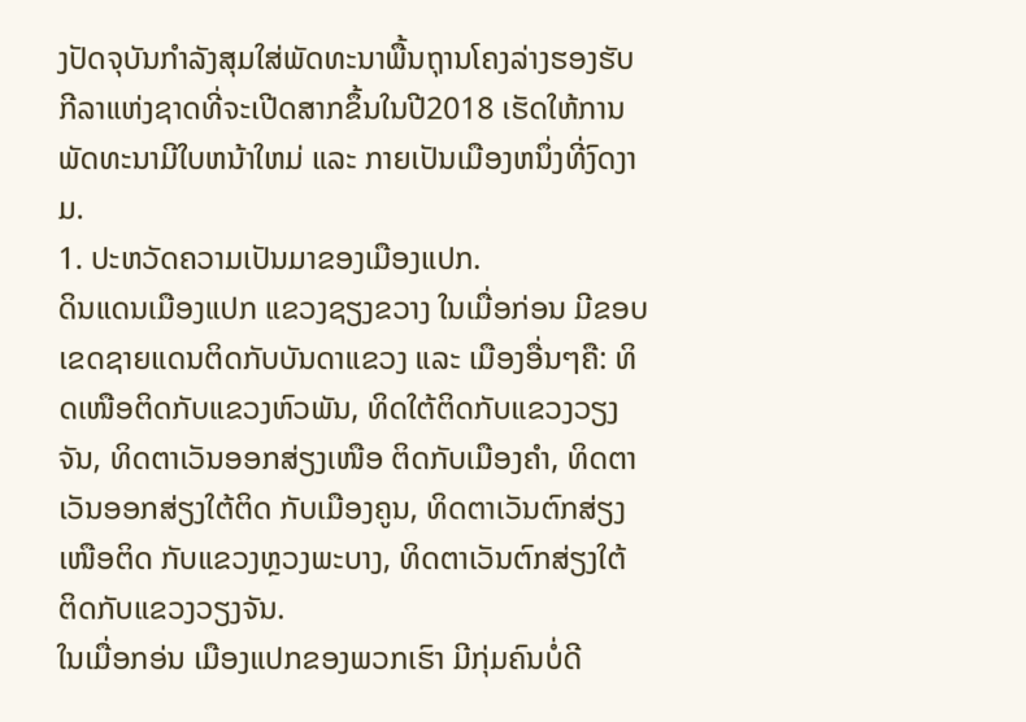ງປັດຈຸບັນກຳລັງສຸມໃສ່ພັດທະນາພື້ນຖຸານໂຄງລ່າງຮອງຮັບກີລາແຫ່ງຊາດທີ່ຈະເປີດສາກຂຶ້ນໃນປີ2018 ເຮັດໃຫ້ການພັດທະນາມີໃບຫນ້າໃຫມ່ ແລະ ກາຍເປັນເມືອງຫນຶ່ງທີ່ງົດງາມ.
1. ປະຫວັດຄວາມເປັນມາຂອງເມືອງແປກ.
ດິນແດນເມືອງແປກ ແຂວງຊຽງຂວາງ ໃນເມື່ອກ່ອນ ມີຂອບເຂດຊາຍແດນຕິດກັບບັນດາແຂວງ ແລະ ເມືອງອື່ນໆຄື: ທິດເໜືອຕິດກັບແຂວງຫົວພັນ, ທິດໃຕ້ຕິດກັບແຂວງວຽງຈັນ, ທິດຕາເວັນອອກສ່ຽງເໜືອ ຕິດກັບເມືອງຄຳ, ທິດຕາເວັນອອກສ່ຽງໃຕ້ຕິດ ກັບເມືອງຄູນ, ທິດຕາເວັນຕົກສ່ຽງເໜືອຕິດ ກັບແຂວງຫຼວງພະບາງ, ທິດຕາເວັນຕົກສ່ຽງໃຕ້ ຕິດກັບແຂວງວຽງຈັນ.
ໃນເມື່ອກອ່ນ ເມືອງແປກຂອງພວກເຮົາ ມີກຸ່ມຄົນບໍ່ດີ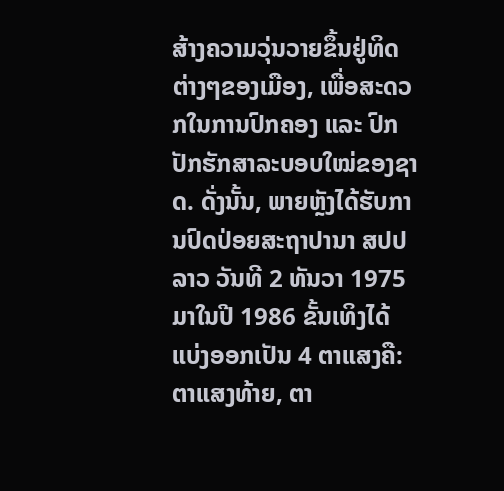ສ້າງຄວາມວຸ່ນວາຍຂຶ້ນຢູ່ທິດຕ່າງໆຂອງເມືອງ, ເພື່ອສະດວກໃນການປົກຄອງ ແລະ ປົກປັກຮັກສາລະບອບໃໝ່ຂອງຊາດ. ດັ່ງນັ້ນ, ພາຍຫຼັງໄດ້ຮັບການປົດປ່ອຍສະຖາປານາ ສປປ ລາວ ວັນທີ 2 ທັນວາ 1975 ມາໃນປີ 1986 ຂັ້ນເທິງໄດ້ແບ່ງອອກເປັນ 4 ຕາແສງຄື: ຕາແສງທ້າຍ, ຕາ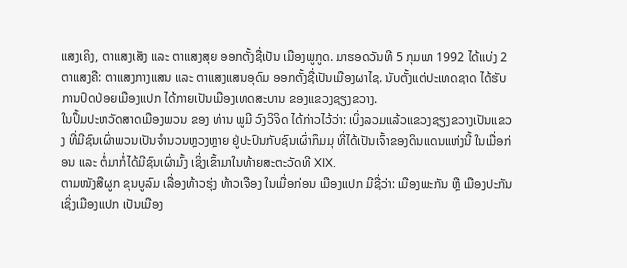ແສງເຄິງ, ຕາແສງເສັງ ແລະ ຕາແສງສຸຍ ອອກຕັ້ງຊື່ເປັນ ເມືອງພູກູດ. ມາຮອດວັນທີ 5 ກຸມພາ 1992 ໄດ້ແບ່ງ 2 ຕາແສງຄື: ຕາແສງກາງແສນ ແລະ ຕາແສງແສນອຸດົມ ອອກຕັ້ງຊື່ເປັນເມືອງຜາໄຊ. ນັບຕັ້ງແຕ່ປະເທດຊາດ ໄດ້ຮັບການປົດປ່ອຍເມືອງແປກ ໄດ້ກາຍເປັນເມືອງເທດສະບານ ຂອງແຂວງຊຽງຂວາງ.
ໃນປຶ້ມປະຫວັດສາດເມືອງພວນ ຂອງ ທ່ານ ພູມີ ວົງວິຈິດ ໄດ້ກ່າວໄວ້ວ່າ: ເບິ່ງລວມແລ້ວແຂວງຊຽງຂວາງເປັນແຂວງ ທີ່ມີຊົນເຜົ່າພວນເປັນຈຳນວນຫຼວງຫຼາຍ ຢູ່ປະປົນກັບຊົນເຜົ່າກຶມມຸ ທີ່ໄດ້ເປັນເຈົ້າຂອງດິນແດນແຫ່ງນີ້ ໃນເມື່ອກ່ອນ ແລະ ຕໍ່ມາກໍ່ໄດ້ມີຊົນເຜົ່າມົ້ງ ເຊິ່ງເຂົ້າມາໃນທ້າຍສະຕະວັດທີ XIX.
ຕາມໜັງສືຜູກ ຂຸນບູລົມ ເລື່ອງທ້າວຮຸ່ງ ທ້າວເຈືອງ ໃນເມື່ອກ່ອນ ເມືອງແປກ ມີຊື່ວ່າ: ເມືອງພະກັນ ຫຼື ເມືອງປະກັນ ເຊິ່ງເມືອງແປກ ເປັນເມືອງ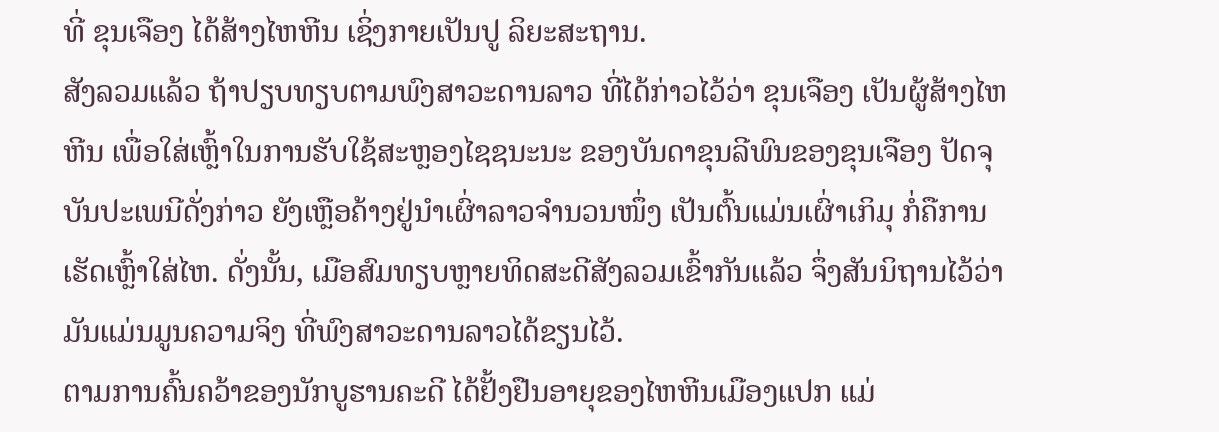ທີ່ ຂຸນເຈືອງ ໄດ້ສ້າງໄຫຫີນ ເຊິ່ງກາຍເປັນປູ ລິຍະສະຖານ.
ສັງລວມແລ້ວ ຖ້າປຽບທຽບຕາມພົງສາວະດານລາວ ທີ່ໄດ້ກ່າວໄວ້ວ່າ ຂຸນເຈືອງ ເປັນຜູ້ສ້າງໄຫຫີນ ເພື່ອໃສ່ເຫຼົ້າໃນການຮັບໃຊ້ສະຫຼອງໄຊຊນະນະ ຂອງບັນດາຂຸນລີພົນຂອງຂຸນເຈືອງ ປັດຈຸບັນປະເພນີດັ່ງກ່າວ ຍັງເຫຼືອຄ້າງຢູ່ນຳເຜົ່າລາວຈຳນວນໜຶ່ງ ເປັນຕົ້ນແມ່ນເຜົ່າເກິມຸ ກໍ່ຄືການເຮັດເຫຼົ້າໃສ່ໄຫ. ດັ່ງນັ້ນ, ເມືອສົມທຽບຫຼາຍທິດສະດີສັງລວມເຂົ້າກັນແລ້ວ ຈຶ່ງສັນນິຖານໄວ້ວ່າ ມັນແມ່ນມູນຄວາມຈິງ ທີ່ພົງສາວະດານລາວໄດ້ຂຽນໄວ້.
ຕາມການຄົ້ນຄວ້າຂອງນັກບູຮານຄະດີ ໄດ້ຢັ້ງຢືນອາຍຸຂອງໄຫຫີນເມືອງແປກ ແມ່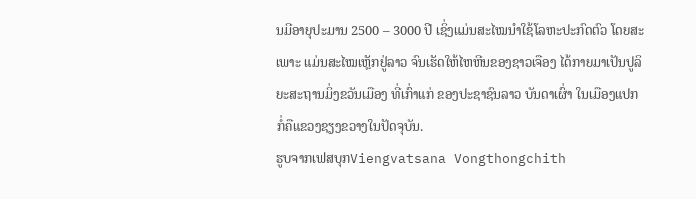ນມີອາຍຸປະມານ 2500 – 3000 ປີ ເຊິ່ງແມ່ນສະໄໝນໍາໃຊ້ໂລຫະປະກົດຕົວ ໂດຍສະເພາະ ແມ່ນສະໄໝເຫຼັກຢູ່ລາວ ຈົນເຮັດໃຫ້ໄຫຫີນຂອງຊາວເຈືອງ ໄດ້ກາຍມາເປັນປູລິຍະສະຖານມິ່ງຂວັນເມືອງ ທີ່ເກົ່າແກ່ ຂອງປະຊາຊົນລາວ ບັນດາເຜົ່າ ໃນເມືອງແປກ ກໍ່ຄືແຂວງຊຽງຂວາງໃນປັດຈຸບັນ.
ຮູບຈາກເຟສບຸກViengvatsana Vongthongchith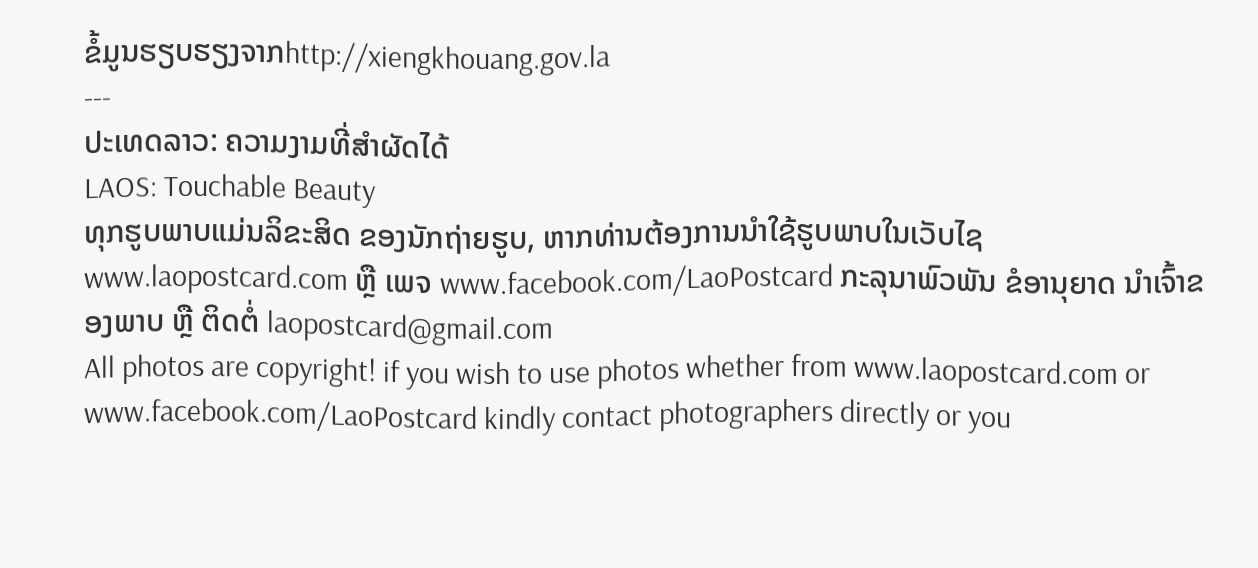ຂໍ້ມູນຮຽບຮຽງຈາກhttp://xiengkhouang.gov.la
---
ປະເທດລາວ: ຄວາມງາມທີ່ສຳຜັດໄດ້
LAOS: Touchable Beauty
ທຸກຮູບພາບແມ່ນລິຂະສິດ ຂອງນັກຖ່າຍຮູບ, ຫາກທ່ານຕ້ອງການນຳໃຊ້ຮູບພາບໃນເວັບໄຊ www.laopostcard.com ຫຼື ເພຈ www.facebook.com/LaoPostcard ກະລຸນາພົວພັນ ຂໍອານຸຍາດ ນຳເຈົ້າຂອງພາບ ຫຼື ຕິດຕໍ່ laopostcard@gmail.com
All photos are copyright! if you wish to use photos whether from www.laopostcard.com or www.facebook.com/LaoPostcard kindly contact photographers directly or you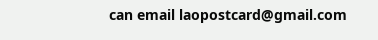can email laopostcard@gmail.com